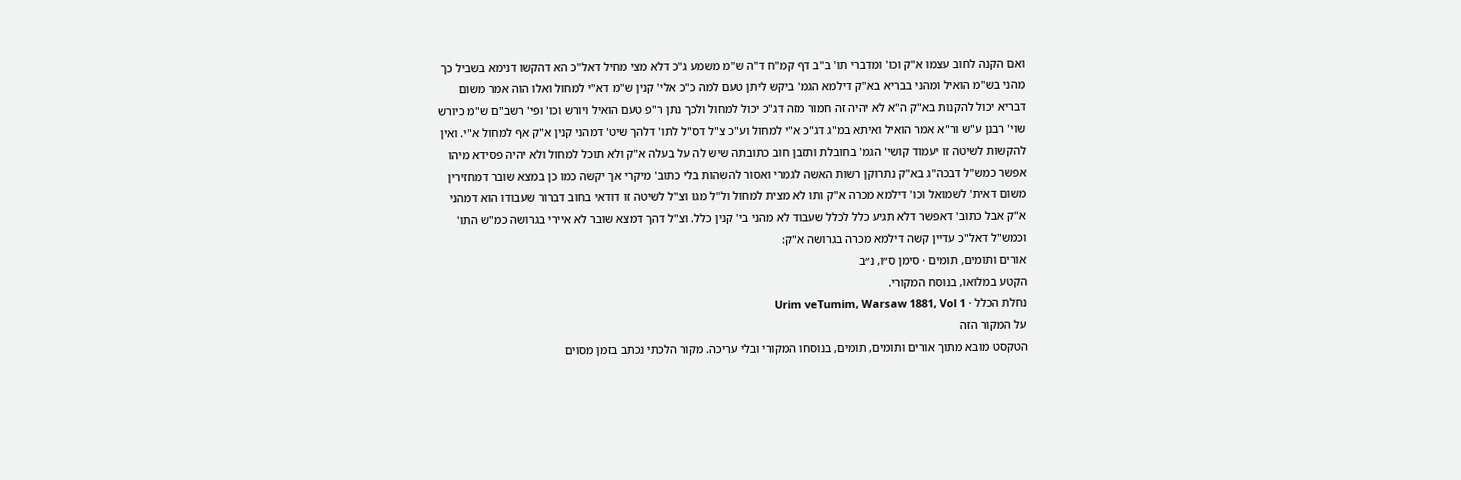ואם הקנה לחוב עצמו א"ק וכו' ומדברי תו' ב"ב דף קמ"ח ד"ה ש"מ משמע ג"כ דלא מצי מחיל דאל"כ הא דהקשו דנימא בשביל כך מהני בש"מ הואיל ומהני בבריא בא"ק דילמא הגמ' ביקש ליתן טעם למה כ"כ אלי' קנין ש"מ דא"י למחול ואלו הוה אמר משום דבריא יכול להקנות בא"ק ה"א לא יהיה זה חמור מזה דג"כ יכול למחול ולכך נתן ר"פ טעם הואיל ויורש וכו' ופי' רשב"ם ש"מ כיורש שוי' רבנן ע"ש ור"א אמר הואיל ואיתא במ"ג דג"כ א"י למחול וע"כ צ"ל דס"ל לתו' דלהך שיט' דמהני קנין א"ק אף למחול א"י. ואין להקשות לשיטה זו יעמוד קושי' הגמ' בחובלת ותזבן חוב כתובתה שיש לה על בעלה א"ק ולא תוכל למחול ולא יהיה פסידא מיהו אפשר כמש"ל דבכה"ג בא"ק נתרוקן רשות האשה לגמרי ואסור להשהות בלי כתוב' מיקרי אך יקשה כמו כן במצא שובר דמחזירין משום דאית' לשמואל וכו' דילמא מכרה א"ק ותו לא מצית למחול ול"ל מגו וצ"ל לשיטה זו דודאי בחוב דברור שעבודו הוא דמהני א"ק אבל כתוב' דאפשר דלא תגיע כלל לכלל שעבוד לא מהני בי' קנין כלל. וצ"ל דהך דמצא שובר לא איירי בגרושה כמ"ש התו' וכמש"ל דאל"כ עדיין קשה דילמא מכרה בגרושה א"ק:
אורים ותומים, תומים · סימן ס״ו, נ״ב
הקטע במלואו, בנוסח המקורי.
נחלת הכלל · Urim veTumim, Warsaw 1881, Vol 1
על המקור הזה
הטקסט מובא מתוך אורים ותומים, תומים, בנוסחו המקורי ובלי עריכה. מקור הלכתי נכתב בזמן מסוים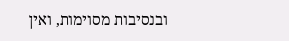ובנסיבות מסוימות, ואין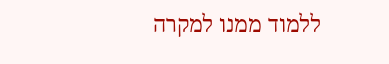ללמוד ממנו למקרה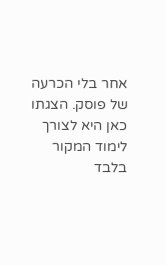אחר בלי הכרעה של פוסק. הצגתו כאן היא לצורך לימוד המקור בלבד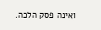ואינה פסק הלכה.